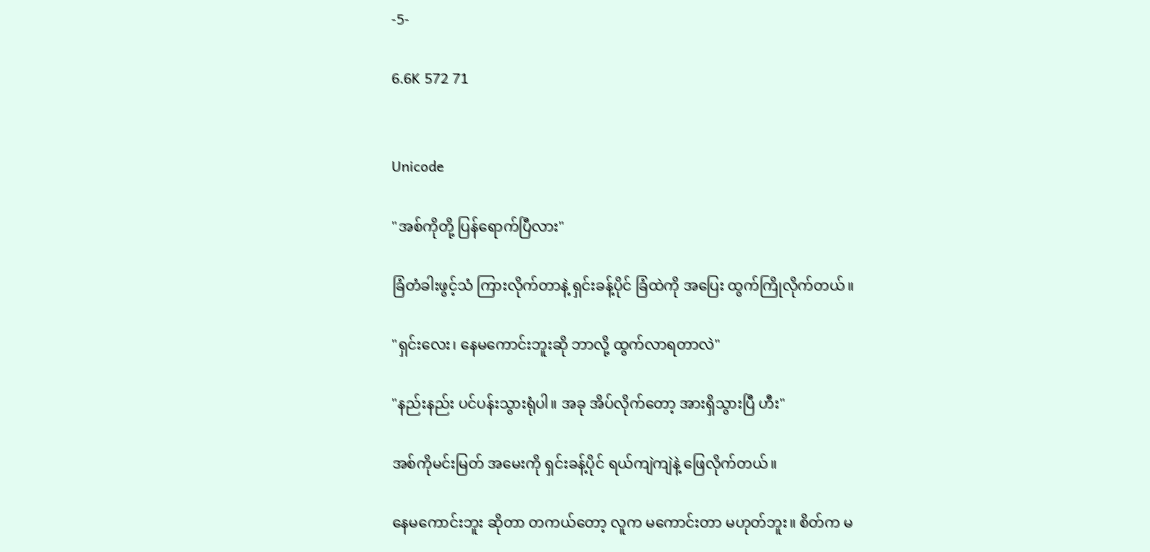-5-

6.6K 572 71


Unicode

"အစ်ကိုတို့ ပြန်ရောက်ပြီလား"

ခြံတံခါးဖွင့်သံ ကြားလိုက်တာနဲ့ ရှင်းခန့်ပိုင် ခြံထဲကို အပြေး ထွက်ကြိုလိုက်တယ်။

"ရှင်းလေး၊ နေမကောင်းဘူးဆို ဘာလို့ ထွက်လာရတာလဲ"

"နည်းနည်း ပင်ပန်းသွားရုံပါ။ အခု အိပ်လိုက်တော့ အားရှိသွားပြီ ဟီး"

အစ်ကိုမင်းမြတ် အမေးကို ရှင်းခန့်ပိုင် ရယ်ကျဲကျဲနဲ့ ဖြေလိုက်တယ်။

နေမကောင်းဘူး ဆိုတာ တကယ်တော့ လူက မကောင်းတာ မဟုတ်ဘူး။ စိတ်က မ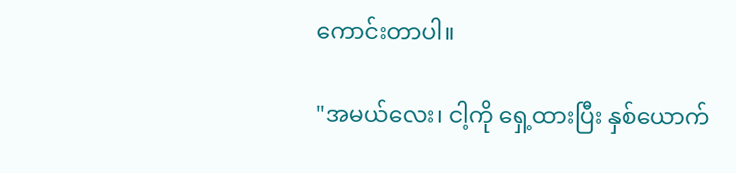ကောင်းတာပါ။

"အမယ်လေး၊ ငါ့ကို ရှေ့ထားပြီး နှစ်ယောက်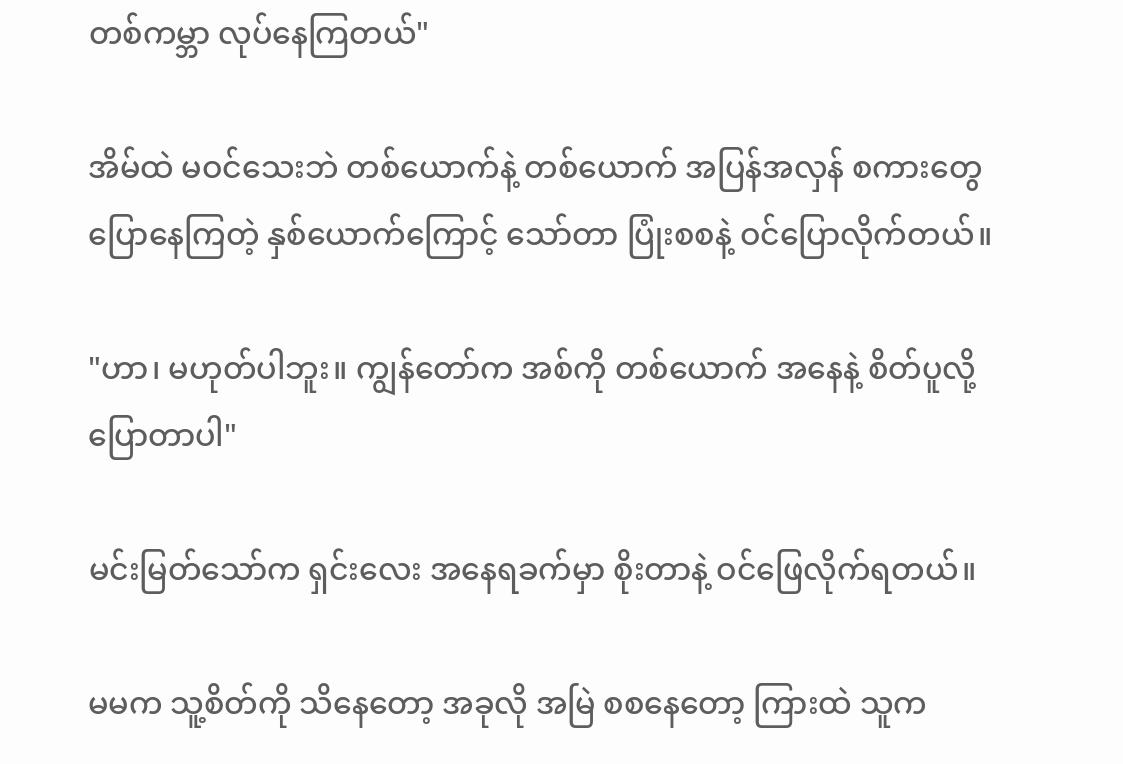တစ်ကမ္ဘာ လုပ်နေကြတယ်"

အိမ်ထဲ မဝင်သေးဘဲ တစ်ယောက်နဲ့ တစ်ယောက် အပြန်အလှန် စကားတွေ ပြောနေကြတဲ့ နှစ်ယောက်ကြောင့် သော်တာ ပြုံးစစနဲ့ ဝင်ပြောလိုက်တယ်။

"ဟာ၊ မဟုတ်ပါဘူး။ ကျွန်တော်က အစ်ကို တစ်ယောက် အနေနဲ့ စိတ်ပူလို့ ပြောတာပါ"

မင်းမြတ်သော်က ရှင်းလေး အနေရခက်မှာ စိုးတာနဲ့ ဝင်ဖြေလိုက်ရတယ်။

မမက သူ့စိတ်ကို သိနေတော့ အခုလို အမြဲ စစနေတော့ ကြားထဲ သူက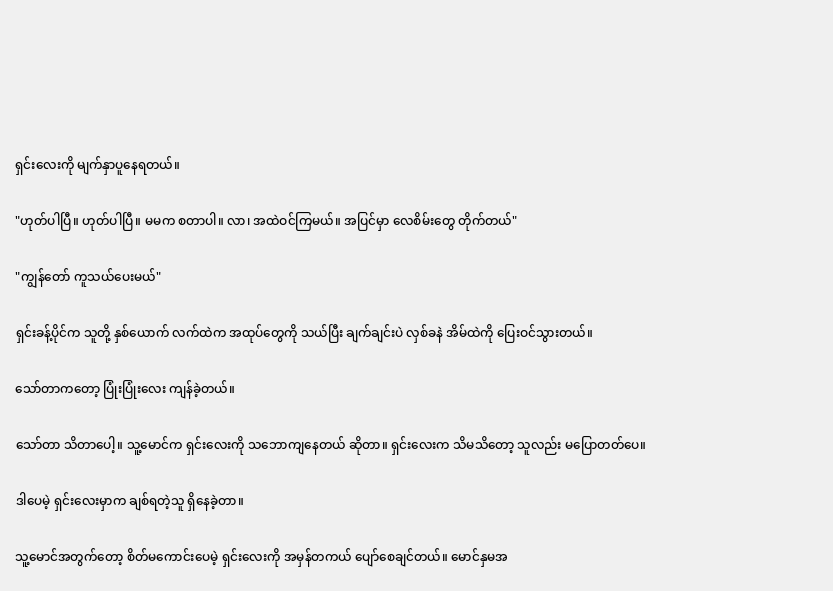ရှင်းလေးကို မျက်နှာပူနေရတယ်။

"ဟုတ်ပါပြီ။ ဟုတ်ပါပြီ။ မမက စတာပါ။ လာ၊ အထဲဝင်ကြမယ်။ အပြင်မှာ လေစိမ်းတွေ တိုက်တယ်"

"ကျွန်တော် ကူသယ်ပေးမယ်"

ရှင်းခန့်ပိုင်က သူတို့ နှစ်ယောက် လက်ထဲက အထုပ်တွေကို သယ်ပြီး ချက်ချင်းပဲ လှစ်ခနဲ အိမ်ထဲကို ပြေးဝင်သွားတယ်။

သော်တာကတော့ ပြုံးပြုံးလေး ကျန်ခဲ့တယ်။

သော်တာ သိတာပေါ့။ သူ့မောင်က ရှင်းလေးကို သဘောကျနေတယ် ဆိုတာ။ ရှင်းလေးက သိမသိတော့ သူလည်း မပြောတတ်ပေ။

ဒါပေမဲ့ ရှင်းလေးမှာက ချစ်ရတဲ့သူ ရှိနေခဲ့တာ။

သူ့မောင်အတွက်တော့ စိတ်မကောင်းပေမဲ့ ရှင်းလေးကို အမှန်တကယ် ပျော်စေချင်တယ်။ မောင်နှမအ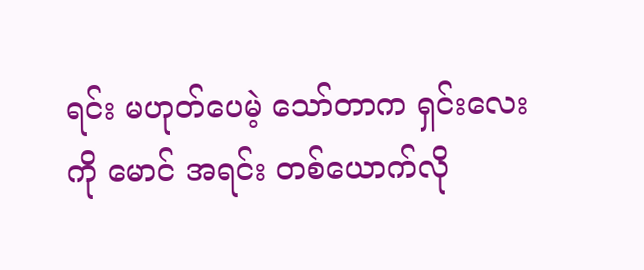ရင်း မဟုတ်ပေမဲ့ သော်တာက ရှင်းလေးကို မောင် အရင်း တစ်ယောက်လို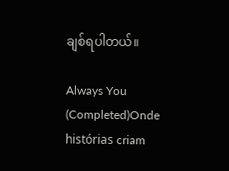ချစ်ရပါတယ်။

Always You (Completed)Onde histórias criam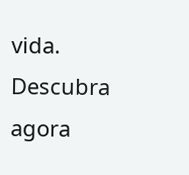vida. Descubra agora